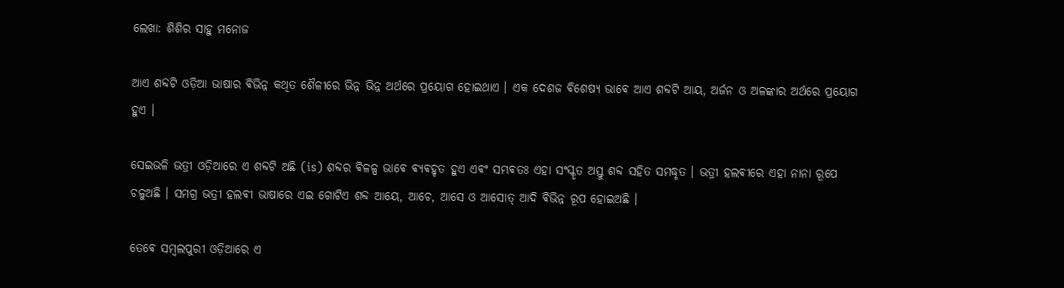ଲେଖା: ଶିଶିର ସାହୁ ମନୋଜ

ଆଏ ଶବ୍ଦଟି ଓଡ଼ିଆ ଭାଷାର ଵିଭିନ୍ନ କଥିତ ଶୈଳୀରେ ଭିନ୍ନ ଭିନ୍ନ ଅର୍ଥରେ ପ୍ରୟୋଗ ହୋଇଥାଏ । ଏକ ଦେଶଜ ଵିଶେଷ୍ଯ ଭାଵେ ଆଏ ଶବ୍ଦଟି ଆୟ, ଅର୍ଜନ ଓ ଅଳଙ୍କାର ଅର୍ଥରେ ପ୍ରୟୋଗ ହୁଏ ।

ସେଇଭଳି ଭତ୍ରୀ ଓଡ଼ିଆରେ ଏ ଶବ୍ଦଟି ଅଛି (is) ଶବ୍ଦର ଵିଳଳ୍ପ ଭାଵେ ଵ୍ଯଵହୃତ ହୁଏ ଏଵଂ ସମ୍ଭଵତଃ ଏହା ସଂସ୍କୃତ ଅସ୍ତୁ ଶବ୍ଦ ସହିତ ସମଦ୍ଧୃତ । ଭତ୍ରୀ ହଲଵୀରେ ଏହା ନାନା ରୂପେ ଚଳୁଅଛି । ସମଗ୍ର ଭତ୍ରୀ ହଲଵୀ ଭାଷାରେ ଏଇ ଗୋଟିଏ ଶବ୍ଦ ଆୟେ, ଆଚେ, ଆସେ ଓ ଆସୋତ୍ ଆଦି ଵିଭିନ୍ନ ରୂପ ହୋଇଅଛି ।

ତେଵେ ସମ୍ବଲପୁରୀ ଓଡ଼ିଆରେ ଏ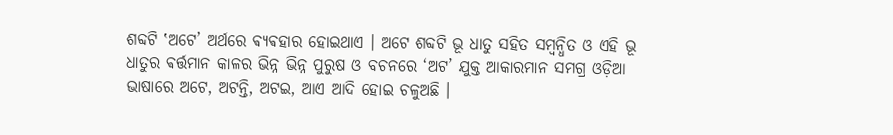ଶବ୍ଦଟି ‛ଅଟେ’ ଅର୍ଥରେ ଵ୍ଯଵହାର ହୋଇଥାଏ । ଅଟେ ଶବ୍ଦଟି ଭୂ ଧାତୁ ସହିତ ସମ୍ବନ୍ଧିତ ଓ ଏହି ଭୂ ଧାତୁର ଵର୍ତ୍ତମାନ କାଳର ଭିନ୍ନ ଭିନ୍ନ ପୁରୁଷ ଓ ବଚନରେ ‘ଅଟ’ ଯୁକ୍ତ ଆକାରମାନ ସମଗ୍ର ଓଡ଼ିଆ ଭାଷାରେ ଅଟେ, ଅଟନ୍ତି, ଅଟଇ, ଆଏ ଆଦି ହୋଇ ଚଳୁଅଛି ।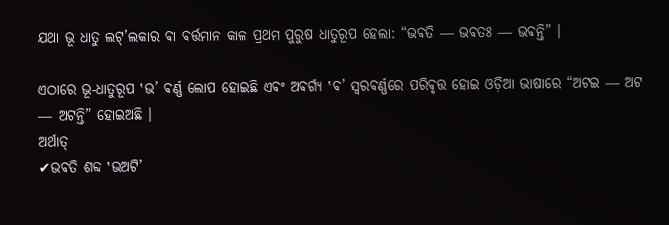ଯଥା ଭୂ ଧାତୁ ଲଟ୍’ଲକାର ଵା ଵର୍ତ୍ତମାନ କାଳ ପ୍ରଥମ ପୁରୁଷ ଧାତୁରୂପ ହେଲା: “ଭଵତି ― ଭଵତଃ ― ଭଵନ୍ତି” ।

ଏଠାରେ ଭୂ-ଧାତୁରୂପ ‛ଭ’ ଵର୍ଣ୍ଣ ଲୋପ ହୋଇଛି ଏଵଂ ଅଵର୍ଗ୍ଯ ‛ଵ’ ସ୍ଵରଵର୍ଣ୍ଣରେ ପରିଵୃତ୍ତ ହୋଇ ଓଡ଼ିଆ ଭାଷାରେ “ଅଟଇ ― ଅଟ ― ଅଟନ୍ତି” ହୋଇଅଛି ।
ଅର୍ଥାତ୍
✔ଭଵତି ଶବ୍ଦ ‛ଭଅଟି’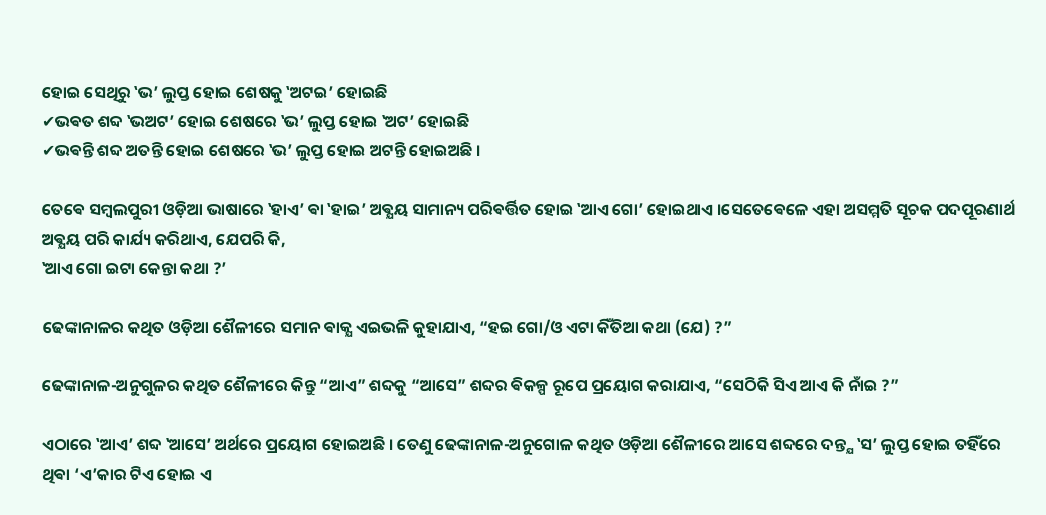ହୋଇ ସେଥିରୁ ‛ଭ’ ଲୁପ୍ତ ହୋଇ ଶେଷକୁ ‛ଅଟଇ’ ହୋଇଛି
✔ଭଵତ ଶବ୍ଦ ‛ଭଅଟ’ ହୋଇ ଶେଷରେ ‛ଭ’ ଲୁପ୍ତ ହୋଇ ‛ଅଟ’ ହୋଇଛି
✔ଭଵନ୍ତି ଶବ୍ଦ ଅତନ୍ତି ହୋଇ ଶେଷରେ ‛ଭ’ ଲୁପ୍ତ ହୋଇ ଅଟନ୍ତି ହୋଇଅଛି ।

ତେଵେ ସମ୍ବଲପୁରୀ ଓଡ଼ିଆ ଭାଷାରେ ‛ହାଏ’ ଵା ‛ହାଇ’ ଅଵ୍ଯୟ ସାମାନ୍ୟ ପରିଵର୍ତ୍ତିତ ହୋଇ ‛ଆଏ ଗୋ’ ହୋଇଥାଏ ।ସେତେଵେଳେ ଏହା ଅସମ୍ମତି ସୂଚକ ପଦପୂରଣାର୍ଥ ଅଵ୍ଯୟ ପରି କାର୍ଯ୍ୟ କରିଥାଏ, ଯେପରି କି,
‛ଆଏ ଗୋ ଇଟା କେନ୍ତା କଥା ?’

ଢେଙ୍କାନାଳର କଥିତ ଓଡ଼ିଆ ଶୈଳୀରେ ସମାନ ଵାକ୍ଯ ଏଇଭଳି କୁହାଯାଏ, “ହଇ ଗୋ/ଓ ଏଟା କିଁତିଆ କଥା (ଯେ) ?”

ଢେଙ୍କାନାଳ-ଅନୁଗୁଳର କଥିତ ଶୈଳୀରେ କିନ୍ତୁ “ଆଏ” ଶବ୍ଦକୁ “ଆସେ” ଶବ୍ଦର ଵିକଳ୍ପ ରୂପେ ପ୍ରୟୋଗ କରାଯାଏ, “ସେଠିକି ସିଏ ଆଏ କି ନାଁଇ ?”

ଏଠାରେ ‛ଆଏ’ ଶବ୍ଦ ‛ଆସେ’ ଅର୍ଥରେ ପ୍ରୟୋଗ ହୋଇଅଛି । ତେଣୁ ଢେଙ୍କାନାଳ-ଅନୁଗୋଳ କଥିତ ଓଡ଼ିଆ ଶୈଳୀରେ ଆସେ ଶବ୍ଦରେ ଦନ୍ତ୍ଯ ‛ସ’ ଲୁପ୍ତ ହୋଇ ତହିଁରେ ଥିଵା ‘ଏ’କାର ଟିଏ ହୋଇ ଏ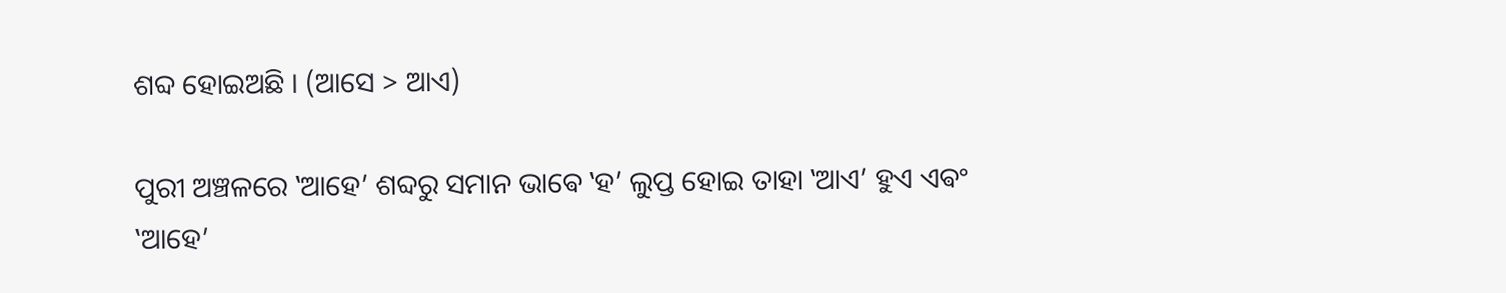ଶବ୍ଦ ହୋଇଅଛି । (ଆସେ > ଆଏ)

ପୁରୀ ଅଞ୍ଚଳରେ ‛ଆହେ’ ଶବ୍ଦରୁ ସମାନ ଭାଵେ ‛ହ’ ଲୁପ୍ତ ହୋଇ ତାହା ‛ଆଏ’ ହୁଏ ଏଵଂ ‛ଆହେ’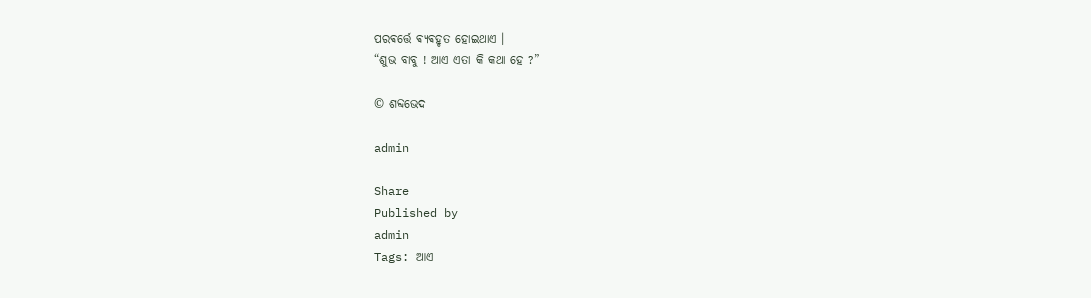ପରଵର୍ତ୍ତେ ଵ୍ଯଵହୃତ ହୋଇଥାଏ ।
“ଶୁଭ ବାବୁ ! ଆଏ ଏତା କି କଥା ହେ ?”

© ଶବ୍ଦଭେଦ

admin

Share
Published by
admin
Tags: ଆଏ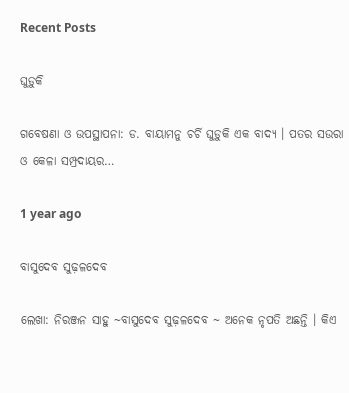Recent Posts

ଘୁଡ଼ୁକି

ଗବେଷଣା ଓ ଉପସ୍ଥାପନା: ଡ. ବାୟାମନୁ ଚର୍ଚି ଘୁଡ଼ୁକି ଏକ ବାଦ୍ୟ । ପତର ସଉରା ଓ କେଳା ସମ୍ପ୍ରଦାୟର…

1 year ago

ବାସୁଦେବ ସୁଢ଼ଳଦେବ

ଲେଖା: ନିରଞ୍ଜନ ସାହୁ ~ବାସୁଦେବ ସୁଢ଼ଳଦେବ ~ ଅନେକ ନୃପତି ଅଛନ୍ତି । କିଏ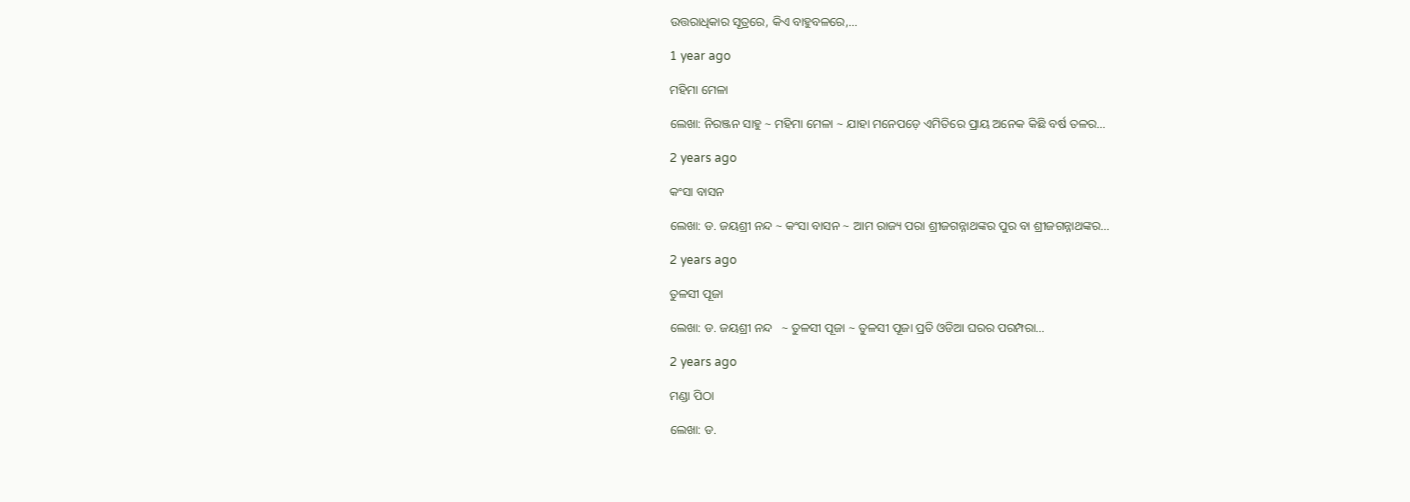ଉତ୍ତରାଧିକାର ସୂତ୍ରରେ, କିଏ ବାହୁବଳରେ,…

1 year ago

ମହିମା ମେଳା

ଲେଖା: ନିରଞ୍ଜନ ସାହୁ ~ ମହିମା ମେଳା ~ ଯାହା ମନେପଡ଼େ ଏମିତିରେ ପ୍ରାୟ ଅନେକ କିଛି ବର୍ଷ ତଳର…

2 years ago

କଂସା ବାସନ

ଲେଖା: ଡ. ଜୟଶ୍ରୀ ନନ୍ଦ ~ କଂସା ବାସନ ~ ଆମ ରାଜ୍ୟ ପରା ଶ୍ରୀଜଗନ୍ନାଥଙ୍କର ପୁର ବା ଶ୍ରୀଜଗନ୍ନାଥଙ୍କର…

2 years ago

ତୁଳସୀ ପୂଜା

ଲେଖା: ଡ. ଜୟଶ୍ରୀ ନନ୍ଦ   ~ ତୁଳସୀ ପୂଜା ~ ତୁଳସୀ ପୂଜା ପ୍ରତି ଓଡିଆ ଘରର ପରମ୍ପରା…

2 years ago

ମଣ୍ଡା ପିଠା

ଲେଖା: ଡ.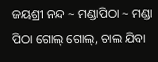ଜୟଶ୍ରୀ ନନ୍ଦ ~ ମଣ୍ଡାପିଠା ~ ମଣ୍ଡା ପିଠା ଗୋଲ୍ ଗୋଲ୍, ଚାଲ ଯିବା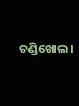ଚଣ୍ଡିଖୋଲ।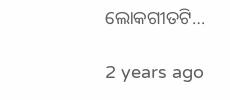ଲୋକଗୀତଟି…

2 years ago